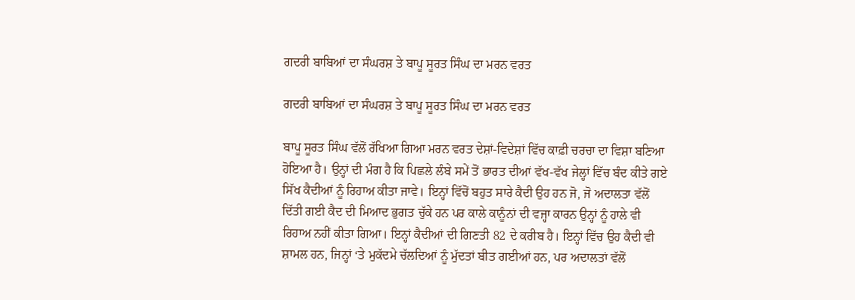ਗਦਰੀ ਬਾਬਿਆਂ ਦਾ ਸੰਘਰਸ਼ ਤੇ ਬਾਪੂ ਸੂਰਤ ਸਿੰਘ ਦਾ ਮਰਨ ਵਰਤ

ਗਦਰੀ ਬਾਬਿਆਂ ਦਾ ਸੰਘਰਸ਼ ਤੇ ਬਾਪੂ ਸੂਰਤ ਸਿੰਘ ਦਾ ਮਰਨ ਵਰਤ

ਬਾਪੂ ਸੂਰਤ ਸਿੰਘ ਵੱਲੋਂ ਰੱਖਿਆ ਗਿਆ ਮਰਨ ਵਰਤ ਦੇਸ਼ਾਂ-ਵਿਦੇਸ਼ਾਂ ਵਿੱਚ ਕਾਫ਼ੀ ਚਰਚਾ ਦਾ ਵਿਸ਼ਾ ਬਣਿਆ ਹੋਇਆ ਹੈ। ਉਨ੍ਹਾਂ ਦੀ ਮੰਗ ਹੈ ਕਿ ਪਿਛਲੇ ਲੰਬੇ ਸਮੇਂ ਤੋਂ ਭਾਰਤ ਦੀਆਂ ਵੱਖ-ਵੱਖ ਜੇਲ੍ਹਾਂ ਵਿੱਚ ਬੰਦ ਕੀਤੇ ਗਏ ਸਿੱਖ ਕੈਦੀਆਂ ਨੂੰ ਰਿਹਾਅ ਕੀਤਾ ਜਾਵੇ। ਇਨ੍ਹਾਂ ਵਿੱਚੋਂ ਬਹੁਤ ਸਾਰੇ ਕੈਦੀ ਉਹ ਹਨ ਜੋ, ਜੋ ਅਦਾਲਤਾ ਵੱਲੋਂ ਦਿੱਤੀ ਗਈ ਕੈਦ ਦੀ ਮਿਆਦ ਭੁਗਤ ਚੁੱਕੇ ਹਨ ਪਰ ਕਾਲੇ ਕਾਨੂੰਨਾਂ ਦੀ ਵਜ੍ਹਾ ਕਾਰਨ ਉਨ੍ਹਾਂ ਨੂੰ ਹਾਲੇ ਵੀ ਰਿਹਾਅ ਨਹੀਂ ਕੀਤਾ ਗਿਆ। ਇਨ੍ਹਾਂ ਕੈਦੀਆਂ ਦੀ ਗਿਣਤੀ 82 ਦੇ ਕਰੀਬ ਹੈ। ਇਨ੍ਹਾਂ ਵਿੱਚ ਉਹ ਕੈਦੀ ਵੀ ਸ਼ਾਮਲ ਹਨ, ਜਿਨ੍ਹਾਂ ‘ਤੇ ਮੁਕੱਦਮੇ ਚੱਲਦਿਆਂ ਨੂੰ ਮੁੱਦਤਾਂ ਬੀਤ ਗਈਆਂ ਹਨ, ਪਰ ਅਦਾਲਤਾਂ ਵੱਲੋਂ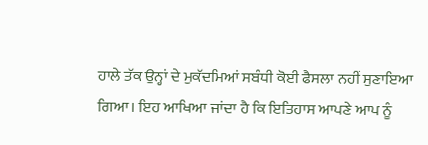ਹਾਲੇ ਤੱਕ ਉਨ੍ਹਾਂ ਦੇ ਮੁਕੱਦਮਿਆਂ ਸਬੰਧੀ ਕੋਈ ਫੈਸਲਾ ਨਹੀਂ ਸੁਣਾਇਆ ਗਿਆ। ਇਹ ਆਖਿਆ ਜਾਂਦਾ ਹੈ ਕਿ ਇਤਿਹਾਸ ਆਪਣੇ ਆਪ ਨੂੰ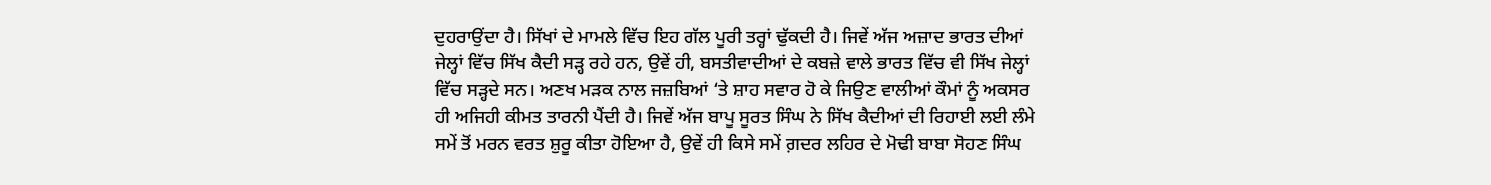ਦੁਹਰਾਉਂਦਾ ਹੈ। ਸਿੱਖਾਂ ਦੇ ਮਾਮਲੇ ਵਿੱਚ ਇਹ ਗੱਲ ਪੂਰੀ ਤਰ੍ਹਾਂ ਢੁੱਕਦੀ ਹੈ। ਜਿਵੇਂ ਅੱਜ ਅਜ਼ਾਦ ਭਾਰਤ ਦੀਆਂ ਜੇਲ੍ਹਾਂ ਵਿੱਚ ਸਿੱਖ ਕੈਦੀ ਸੜ੍ਹ ਰਹੇ ਹਨ, ਉਵੇਂ ਹੀ, ਬਸਤੀਵਾਦੀਆਂ ਦੇ ਕਬਜ਼ੇ ਵਾਲੇ ਭਾਰਤ ਵਿੱਚ ਵੀ ਸਿੱਖ ਜੇਲ੍ਹਾਂ ਵਿੱਚ ਸੜ੍ਹਦੇ ਸਨ। ਅਣਖ ਮੜਕ ਨਾਲ ਜਜ਼ਬਿਆਂ ‘ਤੇ ਸ਼ਾਹ ਸਵਾਰ ਹੋ ਕੇ ਜਿਉਣ ਵਾਲੀਆਂ ਕੌਮਾਂ ਨੂੰ ਅਕਸਰ ਹੀ ਅਜਿਹੀ ਕੀਮਤ ਤਾਰਨੀ ਪੈਂਦੀ ਹੈ। ਜਿਵੇਂ ਅੱਜ ਬਾਪੂ ਸੂਰਤ ਸਿੰਘ ਨੇ ਸਿੱਖ ਕੈਦੀਆਂ ਦੀ ਰਿਹਾਈ ਲਈ ਲੰਮੇ ਸਮੇਂ ਤੋਂ ਮਰਨ ਵਰਤ ਸ਼ੁਰੂ ਕੀਤਾ ਹੋਇਆ ਹੈ, ਉਵੇਂ ਹੀ ਕਿਸੇ ਸਮੇਂ ਗ਼ਦਰ ਲਹਿਰ ਦੇ ਮੋਢੀ ਬਾਬਾ ਸੋਹਣ ਸਿੰਘ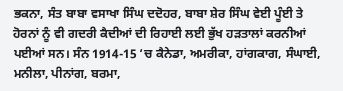ਭਕਨਾ, ਸੰਤ ਬਾਬਾ ਵਸਾਖਾ ਸਿੰਘ ਦਦੋਹਰ, ਬਾਬਾ ਸ਼ੇਰ ਸਿੰਘ ਵੇਈ ਪੂੰਈ ਤੇ ਹੋਰਨਾਂ ਨੂੰ ਵੀ ਗਦਰੀ ਕੈਦੀਆਂ ਦੀ ਰਿਹਾਈ ਲਈ ਭੁੱਖ ਹੜਤਾਲਾਂ ਕਰਨੀਆਂ ਪਈਆਂ ਸਨ। ਸੰਨ 1914-15 ‘ਚ ਕੈਨੇਡਾ, ਅਮਰੀਕਾ, ਹਾਂਗਕਾਗ, ਸੰਘਾਈ, ਮਨੀਲਾ, ਪੀਨਾਂਗ, ਬਰਮਾ,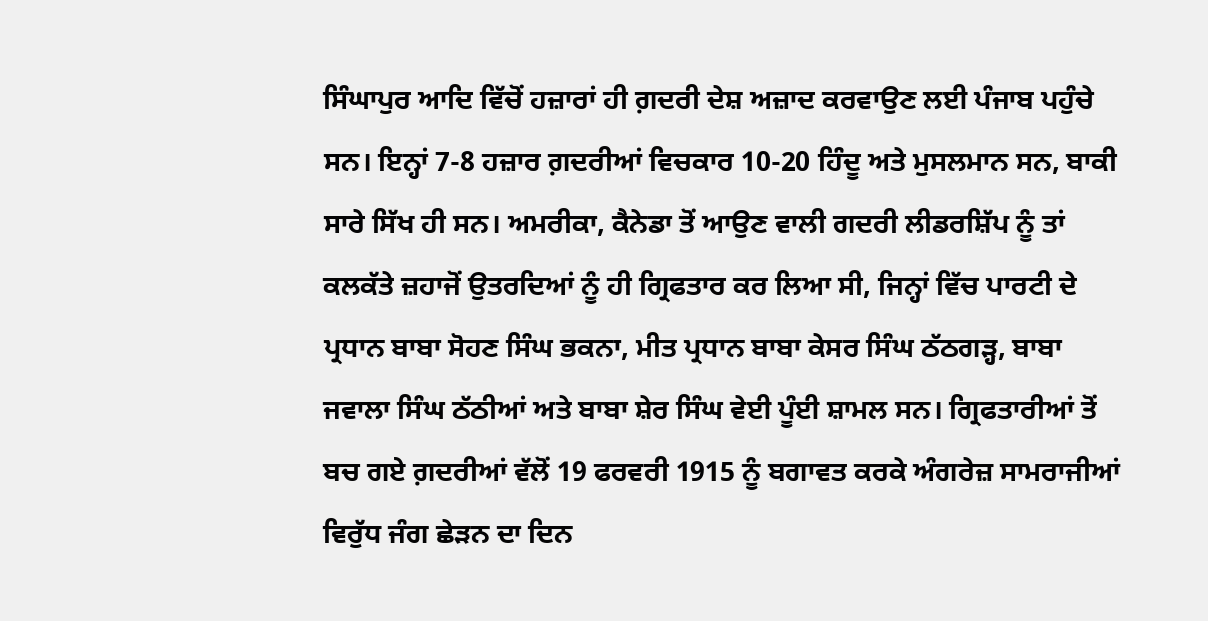ਸਿੰਘਾਪੁਰ ਆਦਿ ਵਿੱਚੋਂ ਹਜ਼ਾਰਾਂ ਹੀ ਗ਼ਦਰੀ ਦੇਸ਼ ਅਜ਼ਾਦ ਕਰਵਾਉਣ ਲਈ ਪੰਜਾਬ ਪਹੁੰਚੇ ਸਨ। ਇਨ੍ਹਾਂ 7-8 ਹਜ਼ਾਰ ਗ਼ਦਰੀਆਂ ਵਿਚਕਾਰ 10-20 ਹਿੰਦੂ ਅਤੇ ਮੁਸਲਮਾਨ ਸਨ, ਬਾਕੀ ਸਾਰੇ ਸਿੱਖ ਹੀ ਸਨ। ਅਮਰੀਕਾ, ਕੈਨੇਡਾ ਤੋਂ ਆਉਣ ਵਾਲੀ ਗਦਰੀ ਲੀਡਰਸ਼ਿੱਪ ਨੂੰ ਤਾਂ ਕਲਕੱਤੇ ਜ਼ਹਾਜੋਂ ਉਤਰਦਿਆਂ ਨੂੰ ਹੀ ਗ੍ਰਿਫਤਾਰ ਕਰ ਲਿਆ ਸੀ, ਜਿਨ੍ਹਾਂ ਵਿੱਚ ਪਾਰਟੀ ਦੇ ਪ੍ਰਧਾਨ ਬਾਬਾ ਸੋਹਣ ਸਿੰਘ ਭਕਨਾ, ਮੀਤ ਪ੍ਰਧਾਨ ਬਾਬਾ ਕੇਸਰ ਸਿੰਘ ਠੱਠਗੜ੍ਹ, ਬਾਬਾ ਜਵਾਲਾ ਸਿੰਘ ਠੱਠੀਆਂ ਅਤੇ ਬਾਬਾ ਸ਼ੇਰ ਸਿੰਘ ਵੇਈ ਪੂੰਈ ਸ਼ਾਮਲ ਸਨ। ਗ੍ਰਿਫਤਾਰੀਆਂ ਤੋਂ ਬਚ ਗਏ ਗ਼ਦਰੀਆਂ ਵੱਲੋਂ 19 ਫਰਵਰੀ 1915 ਨੂੰ ਬਗਾਵਤ ਕਰਕੇ ਅੰਗਰੇਜ਼ ਸਾਮਰਾਜੀਆਂ ਵਿਰੁੱਧ ਜੰਗ ਛੇੜਨ ਦਾ ਦਿਨ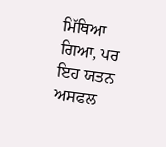ਮਿੱਥਿਆ ਗਿਆ, ਪਰ ਇਹ ਯਤਨ ਅਸਫਲ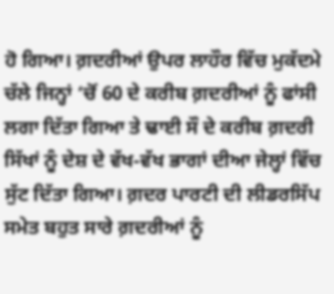ਹੋ ਗਿਆ। ਗ਼ਦਰੀਆਂ ਉਪਰ ਲਾਹੌਰ ਵਿੱਚ ਮੁਕੱਦਮੇ ਚੱਲੇ ਜਿਨ੍ਹਾਂ ‘ਚੋਂ 60 ਦੇ ਕਰੀਬ ਗ਼ਦਰੀਆਂ ਨੂੰ ਫਾਂਸੀ ਲਗਾ ਦਿੱਤਾ ਗਿਆ ਤੇ ਢਾਈ ਸੌ ਦੇ ਕਰੀਬ ਗ਼ਦਰੀ ਸਿੱਖਾਂ ਨੂੰ ਦੇਸ਼ ਦੇ ਵੱਖ-ਵੱਖ ਭਾਗਾਂ ਦੀਆ ਜੇਲ੍ਹਾਂ ਵਿੱਚ ਸੁੱਟ ਦਿੱਤਾ ਗਿਆ। ਗ਼ਦਰ ਪਾਰਟੀ ਦੀ ਲੀਡਰਸਿੱਪ ਸਮੇਤ ਬਹੁਤ ਸਾਰੇ ਗ਼ਦਰੀਆਂ ਨੂੰ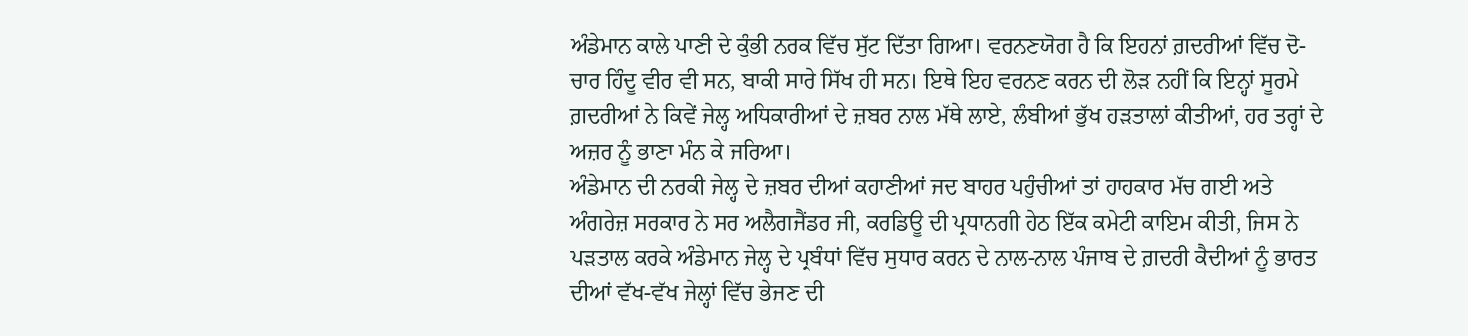ਅੰਡੇਮਾਨ ਕਾਲੇ ਪਾਣੀ ਦੇ ਕੁੰਭੀ ਨਰਕ ਵਿੱਚ ਸੁੱਟ ਦਿੱਤਾ ਗਿਆ। ਵਰਨਣਯੋਗ ਹੈ ਕਿ ਇਹਨਾਂ ਗ਼ਦਰੀਆਂ ਵਿੱਚ ਦੋ-ਚਾਰ ਹਿੰਦੂ ਵੀਰ ਵੀ ਸਨ, ਬਾਕੀ ਸਾਰੇ ਸਿੱਖ ਹੀ ਸਨ। ਇਥੇ ਇਹ ਵਰਨਣ ਕਰਨ ਦੀ ਲੋੜ ਨਹੀਂ ਕਿ ਇਨ੍ਹਾਂ ਸੂਰਮੇ ਗ਼ਦਰੀਆਂ ਨੇ ਕਿਵੇਂ ਜੇਲ੍ਹ ਅਧਿਕਾਰੀਆਂ ਦੇ ਜ਼ਬਰ ਨਾਲ ਮੱਥੇ ਲਾਏ, ਲੰਬੀਆਂ ਭੁੱਖ ਹੜਤਾਲਾਂ ਕੀਤੀਆਂ, ਹਰ ਤਰ੍ਹਾਂ ਦੇ ਅਜ਼ਰ ਨੂੰ ਭਾਣਾ ਮੰਨ ਕੇ ਜਰਿਆ।
ਅੰਡੇਮਾਨ ਦੀ ਨਰਕੀ ਜੇਲ੍ਹ ਦੇ ਜ਼ਬਰ ਦੀਆਂ ਕਹਾਣੀਆਂ ਜਦ ਬਾਹਰ ਪਹੁੰਚੀਆਂ ਤਾਂ ਹਾਹਕਾਰ ਮੱਚ ਗਈ ਅਤੇ ਅੰਗਰੇਜ਼ ਸਰਕਾਰ ਨੇ ਸਰ ਅਲੈਗਜੈਂਡਰ ਜੀ, ਕਰਡਿਊ ਦੀ ਪ੍ਰਧਾਨਗੀ ਹੇਠ ਇੱਕ ਕਮੇਟੀ ਕਾਇਮ ਕੀਤੀ, ਜਿਸ ਨੇ ਪੜਤਾਲ ਕਰਕੇ ਅੰਡੇਮਾਨ ਜੇਲ੍ਹ ਦੇ ਪ੍ਰਬੰਧਾਂ ਵਿੱਚ ਸੁਧਾਰ ਕਰਨ ਦੇ ਨਾਲ-ਨਾਲ ਪੰਜਾਬ ਦੇ ਗ਼ਦਰੀ ਕੈਦੀਆਂ ਨੂੰ ਭਾਰਤ ਦੀਆਂ ਵੱਖ-ਵੱਖ ਜੇਲ੍ਹਾਂ ਵਿੱਚ ਭੇਜਣ ਦੀ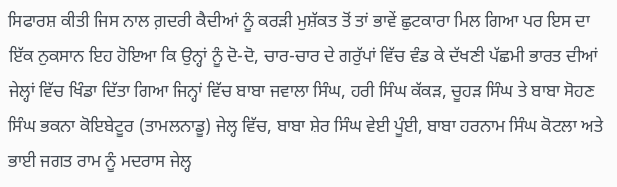ਸਿਫਾਰਸ਼ ਕੀਤੀ ਜਿਸ ਨਾਲ ਗ਼ਦਰੀ ਕੈਦੀਆਂ ਨੂੰ ਕਰੜੀ ਮੁਸ਼ੱਕਤ ਤੋਂ ਤਾਂ ਭਾਵੇਂ ਛੁਟਕਾਰਾ ਮਿਲ ਗਿਆ ਪਰ ਇਸ ਦਾ ਇੱਕ ਨੁਕਸਾਨ ਇਹ ਹੋਇਆ ਕਿ ਉਨ੍ਹਾਂ ਨੂੰ ਦੋ-ਦੋ, ਚਾਰ-ਚਾਰ ਦੇ ਗਰੁੱਪਾਂ ਵਿੱਚ ਵੰਡ ਕੇ ਦੱਖਣੀ ਪੱਛਮੀ ਭਾਰਤ ਦੀਆਂ ਜੇਲ੍ਹਾਂ ਵਿੱਚ ਖਿੰਡਾ ਦਿੱਤਾ ਗਿਆ ਜਿਨ੍ਹਾਂ ਵਿੱਚ ਬਾਬਾ ਜਵਾਲਾ ਸਿੰਘ, ਹਰੀ ਸਿੰਘ ਕੱਕੜ, ਚੂਹੜ ਸਿੰਘ ਤੇ ਬਾਬਾ ਸੋਹਣ ਸਿੰਘ ਭਕਨਾ ਕੋਇਬੇਟੂਰ (ਤਾਮਲਨਾਡੂ) ਜੇਲ੍ਹ ਵਿੱਚ, ਬਾਬਾ ਸ਼ੇਰ ਸਿੰਘ ਵੇਈ ਪੂੰਈ, ਬਾਬਾ ਹਰਨਾਮ ਸਿੰਘ ਕੋਟਲਾ ਅਤੇ ਭਾਈ ਜਗਤ ਰਾਮ ਨੂੰ ਮਦਰਾਸ ਜੇਲ੍ਹ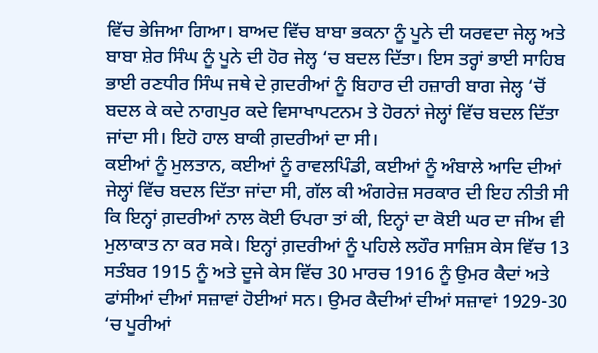ਵਿੱਚ ਭੇਜਿਆ ਗਿਆ। ਬਾਅਦ ਵਿੱਚ ਬਾਬਾ ਭਕਨਾ ਨੂੰ ਪੂਨੇ ਦੀ ਯਰਵਦਾ ਜੇਲ੍ਹ ਅਤੇ ਬਾਬਾ ਸ਼ੇਰ ਸਿੰਘ ਨੂੰ ਪੂਨੇ ਦੀ ਹੋਰ ਜੇਲ੍ਹ ‘ਚ ਬਦਲ ਦਿੱਤਾ। ਇਸ ਤਰ੍ਹਾਂ ਭਾਈ ਸਾਹਿਬ ਭਾਈ ਰਣਧੀਰ ਸਿੰਘ ਜਥੇ ਦੇ ਗ਼ਦਰੀਆਂ ਨੂੰ ਬਿਹਾਰ ਦੀ ਹਜ਼ਾਰੀ ਬਾਗ ਜੇਲ੍ਹ ‘ਚੋਂ ਬਦਲ ਕੇ ਕਦੇ ਨਾਗਪੁਰ ਕਦੇ ਵਿਸਾਖਾਪਟਨਮ ਤੇ ਹੋਰਨਾਂ ਜੇਲ੍ਹਾਂ ਵਿੱਚ ਬਦਲ ਦਿੱਤਾ ਜਾਂਦਾ ਸੀ। ਇਹੋ ਹਾਲ ਬਾਕੀ ਗ਼ਦਰੀਆਂ ਦਾ ਸੀ।
ਕਈਆਂ ਨੂੰ ਮੁਲਤਾਨ, ਕਈਆਂ ਨੂੰ ਰਾਵਲਪਿੰਡੀ, ਕਈਆਂ ਨੂੰ ਅੰਬਾਲੇ ਆਦਿ ਦੀਆਂ ਜੇਲ੍ਹਾਂ ਵਿੱਚ ਬਦਲ ਦਿੱਤਾ ਜਾਂਦਾ ਸੀ, ਗੱਲ ਕੀ ਅੰਗਰੇਜ਼ ਸਰਕਾਰ ਦੀ ਇਹ ਨੀਤੀ ਸੀ ਕਿ ਇਨ੍ਹਾਂ ਗ਼ਦਰੀਆਂ ਨਾਲ ਕੋਈ ਓਪਰਾ ਤਾਂ ਕੀ, ਇਨ੍ਹਾਂ ਦਾ ਕੋਈ ਘਰ ਦਾ ਜੀਅ ਵੀ ਮੁਲਾਕਾਤ ਨਾ ਕਰ ਸਕੇ। ਇਨ੍ਹਾਂ ਗ਼ਦਰੀਆਂ ਨੂੰ ਪਹਿਲੇ ਲਹੌਰ ਸਾਜ਼ਿਸ ਕੇਸ ਵਿੱਚ 13 ਸਤੰਬਰ 1915 ਨੂੰ ਅਤੇ ਦੂਜੇ ਕੇਸ ਵਿੱਚ 30 ਮਾਰਚ 1916 ਨੂੰ ਉਮਰ ਕੈਦਾਂ ਅਤੇ ਫਾਂਸੀਆਂ ਦੀਆਂ ਸਜ਼ਾਵਾਂ ਹੋਈਆਂ ਸਨ। ਉਮਰ ਕੈਦੀਆਂ ਦੀਆਂ ਸਜ਼ਾਵਾਂ 1929-30 ‘ਚ ਪੂਰੀਆਂ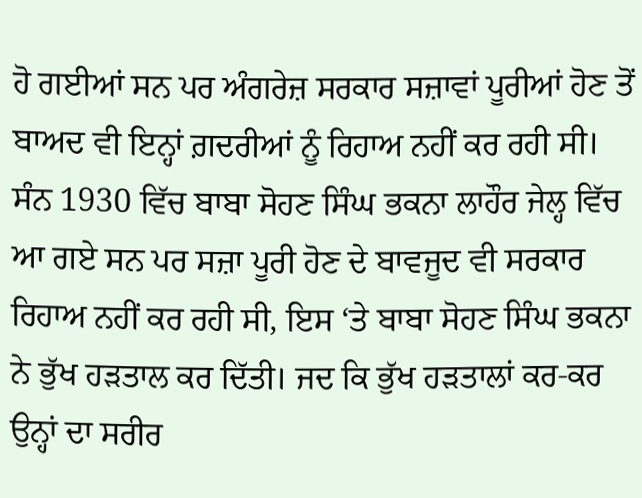ਹੋ ਗਈਆਂ ਸਨ ਪਰ ਅੰਗਰੇਜ਼ ਸਰਕਾਰ ਸਜ਼ਾਵਾਂ ਪੂਰੀਆਂ ਹੋਣ ਤੋਂ ਬਾਅਦ ਵੀ ਇਨ੍ਹਾਂ ਗ਼ਦਰੀਆਂ ਨੂੰ ਰਿਹਾਅ ਨਹੀਂ ਕਰ ਰਹੀ ਸੀ।
ਸੰਨ 1930 ਵਿੱਚ ਬਾਬਾ ਸੋਹਣ ਸਿੰਘ ਭਕਨਾ ਲਾਹੌਰ ਜੇਲ੍ਹ ਵਿੱਚ ਆ ਗਏ ਸਨ ਪਰ ਸਜ਼ਾ ਪੂਰੀ ਹੋਣ ਦੇ ਬਾਵਜੂਦ ਵੀ ਸਰਕਾਰ ਰਿਹਾਅ ਨਹੀਂ ਕਰ ਰਹੀ ਸੀ, ਇਸ ‘ਤੇ ਬਾਬਾ ਸੋਹਣ ਸਿੰਘ ਭਕਨਾ ਨੇ ਭੁੱਖ ਹੜਤਾਲ ਕਰ ਦਿੱਤੀ। ਜਦ ਕਿ ਭੁੱਖ ਹੜਤਾਲਾਂ ਕਰ-ਕਰ ਉਨ੍ਹਾਂ ਦਾ ਸਰੀਰ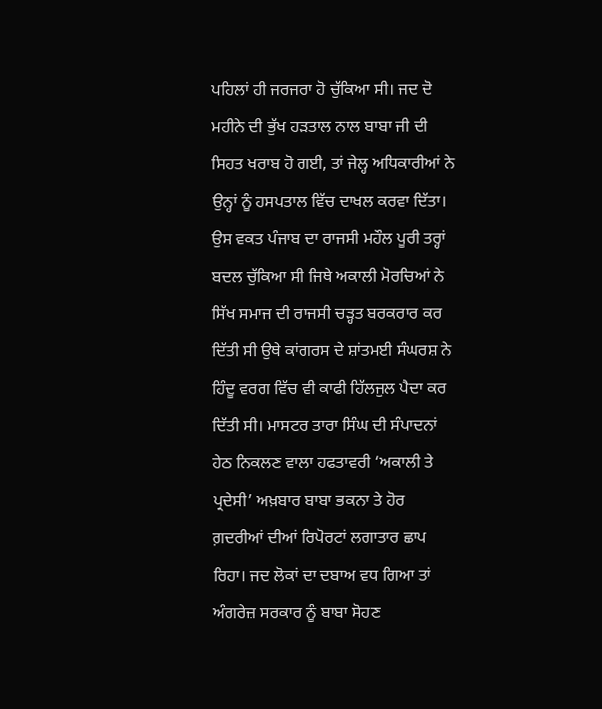ਪਹਿਲਾਂ ਹੀ ਜਰਜਰਾ ਹੋ ਚੁੱਕਿਆ ਸੀ। ਜਦ ਦੋ ਮਹੀਨੇ ਦੀ ਭੁੱਖ ਹੜਤਾਲ ਨਾਲ ਬਾਬਾ ਜੀ ਦੀ ਸਿਹਤ ਖਰਾਬ ਹੋ ਗਈ, ਤਾਂ ਜੇਲ੍ਹ ਅਧਿਕਾਰੀਆਂ ਨੇ ਉਨ੍ਹਾਂ ਨੂੰ ਹਸਪਤਾਲ ਵਿੱਚ ਦਾਖਲ ਕਰਵਾ ਦਿੱਤਾ। ਉਸ ਵਕਤ ਪੰਜਾਬ ਦਾ ਰਾਜਸੀ ਮਹੌਲ ਪੂਰੀ ਤਰ੍ਹਾਂ ਬਦਲ ਚੁੱਕਿਆ ਸੀ ਜਿਥੇ ਅਕਾਲੀ ਮੋਰਚਿਆਂ ਨੇ ਸਿੱਖ ਸਮਾਜ ਦੀ ਰਾਜਸੀ ਚੜ੍ਹਤ ਬਰਕਰਾਰ ਕਰ ਦਿੱਤੀ ਸੀ ਉਥੇ ਕਾਂਗਰਸ ਦੇ ਸ਼ਾਂਤਮਈ ਸੰਘਰਸ਼ ਨੇ ਹਿੰਦੂ ਵਰਗ ਵਿੱਚ ਵੀ ਕਾਫੀ ਹਿੱਲਜੁਲ ਪੈਦਾ ਕਰ ਦਿੱਤੀ ਸੀ। ਮਾਸਟਰ ਤਾਰਾ ਸਿੰਘ ਦੀ ਸੰਪਾਦਨਾਂ ਹੇਠ ਨਿਕਲਣ ਵਾਲਾ ਹਫਤਾਵਰੀ ‘ਅਕਾਲੀ ਤੇ ਪ੍ਰਦੇਸੀ’ ਅਖ਼ਬਾਰ ਬਾਬਾ ਭਕਨਾ ਤੇ ਹੋਰ ਗ਼ਦਰੀਆਂ ਦੀਆਂ ਰਿਪੋਰਟਾਂ ਲਗਾਤਾਰ ਛਾਪ ਰਿਹਾ। ਜਦ ਲੋਕਾਂ ਦਾ ਦਬਾਅ ਵਧ ਗਿਆ ਤਾਂ ਅੰਗਰੇਜ਼ ਸਰਕਾਰ ਨੂੰ ਬਾਬਾ ਸੋਹਣ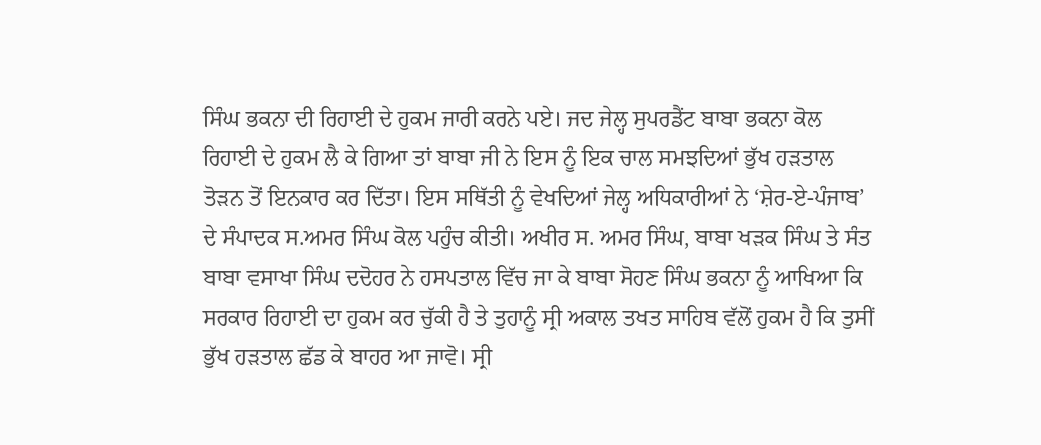ਸਿੰਘ ਭਕਨਾ ਦੀ ਰਿਹਾਈ ਦੇ ਹੁਕਮ ਜਾਰੀ ਕਰਨੇ ਪਏ। ਜਦ ਜੇਲ੍ਹ ਸੁਪਰਡੈਂਟ ਬਾਬਾ ਭਕਨਾ ਕੋਲ ਰਿਹਾਈ ਦੇ ਹੁਕਮ ਲੈ ਕੇ ਗਿਆ ਤਾਂ ਬਾਬਾ ਜੀ ਨੇ ਇਸ ਨੂੰ ਇਕ ਚਾਲ ਸਮਝਦਿਆਂ ਭੁੱਖ ਹੜਤਾਲ ਤੋੜਨ ਤੋਂ ਇਨਕਾਰ ਕਰ ਦਿੱਤਾ। ਇਸ ਸਥਿੱਤੀ ਨੂੰ ਵੇਖਦਿਆਂ ਜੇਲ੍ਹ ਅਧਿਕਾਰੀਆਂ ਨੇ ‘ਸ਼ੇਰ-ਏ-ਪੰਜਾਬ’ ਦੇ ਸੰਪਾਦਕ ਸ.ਅਮਰ ਸਿੰਘ ਕੋਲ ਪਹੁੰਚ ਕੀਤੀ। ਅਖੀਰ ਸ. ਅਮਰ ਸਿੰਘ, ਬਾਬਾ ਖੜਕ ਸਿੰਘ ਤੇ ਸੰਤ ਬਾਬਾ ਵਸਾਖਾ ਸਿੰਘ ਦਦੋਹਰ ਨੇ ਹਸਪਤਾਲ ਵਿੱਚ ਜਾ ਕੇ ਬਾਬਾ ਸੋਹਣ ਸਿੰਘ ਭਕਨਾ ਨੂੰ ਆਖਿਆ ਕਿ ਸਰਕਾਰ ਰਿਹਾਈ ਦਾ ਹੁਕਮ ਕਰ ਚੁੱਕੀ ਹੈ ਤੇ ਤੁਹਾਨੂੰ ਸ੍ਰੀ ਅਕਾਲ ਤਖਤ ਸਾਹਿਬ ਵੱਲੋਂ ਹੁਕਮ ਹੈ ਕਿ ਤੁਸੀਂ ਭੁੱਖ ਹੜਤਾਲ ਛੱਡ ਕੇ ਬਾਹਰ ਆ ਜਾਵੋ। ਸ੍ਰੀ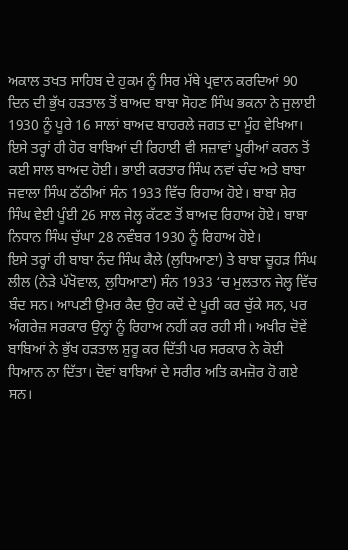ਅਕਾਲ ਤਖਤ ਸਾਹਿਬ ਦੇ ਹੁਕਮ ਨੂੰ ਸਿਰ ਮੱਥੇ ਪ੍ਰਵਾਨ ਕਰਦਿਆਂ 90 ਦਿਨ ਦੀ ਭੁੱਖ ਹੜਤਾਲ ਤੋਂ ਬਾਅਦ ਬਾਬਾ ਸੋਹਣ ਸਿੰਘ ਭਕਨਾ ਨੇ ਜੁਲਾਈ 1930 ਨੂੰ ਪੂਰੇ 16 ਸਾਲਾਂ ਬਾਅਦ ਬਾਹਰਲੇ ਜਗਤ ਦਾ ਮੂੰਹ ਵੇਖਿਆ। ਇਸੇ ਤਰ੍ਹਾਂ ਹੀ ਹੋਰ ਬਾਬਿਆਂ ਦੀ ਰਿਹਾਈ ਵੀ ਸਜ਼ਾਵਾਂ ਪੂਰੀਆਂ ਕਰਨ ਤੋਂ ਕਈ ਸਾਲ ਬਾਅਦ ਹੋਈ। ਭਾਈ ਕਰਤਾਰ ਸਿੰਘ ਨਵਾਂ ਚੰਦ ਅਤੇ ਬਾਬਾ ਜਵਾਲਾ ਸਿੰਘ ਠੱਠੀਆਂ ਸੰਨ 1933 ਵਿੱਚ ਰਿਹਾਅ ਹੋਏ। ਬਾਬਾ ਸ਼ੇਰ ਸਿੰਘ ਵੇਈ ਪੂੰਈ 26 ਸਾਲ ਜੇਲ੍ਹ ਕੱਟਣ ਤੋਂ ਬਾਅਦ ਰਿਹਾਅ ਹੋਏ। ਬਾਬਾ ਨਿਧਾਨ ਸਿੰਘ ਚੁੱਘਾ 28 ਨਵੰਬਰ 1930 ਨੂੰ ਰਿਹਾਅ ਹੋਏ।
ਇਸੇ ਤਰ੍ਹਾਂ ਹੀ ਬਾਬਾ ਨੰਦ ਸਿੰਘ ਕੈਲੇ (ਲੁਧਿਆਣਾ) ਤੇ ਬਾਬਾ ਚੂਹੜ ਸਿੰਘ ਲੀਲ (ਨੇੜੇ ਪੱਖੋਵਾਲ, ਲੁਧਿਆਣਾ) ਸੰਨ 1933 ‘ਚ ਮੁਲਤਾਨ ਜੇਲ੍ਹ ਵਿੱਚ ਬੰਦ ਸਨ। ਆਪਣੀ ਉਮਰ ਕੈਦ ਉਹ ਕਦੋਂ ਦੇ ਪੂਰੀ ਕਰ ਚੁੱਕੇ ਸਨ, ਪਰ ਅੰਗਰੇਜ਼ ਸਰਕਾਰ ਉਨ੍ਹਾਂ ਨੂੰ ਰਿਹਾਅ ਨਹੀਂ ਕਰ ਰਹੀ ਸੀ। ਅਖੀਰ ਦੋਵੇਂ ਬਾਬਿਆਂ ਨੇ ਭੁੱਖ ਹੜਤਾਲ ਸ਼ੁਰੂ ਕਰ ਦਿੱਤੀ ਪਰ ਸਰਕਾਰ ਨੇ ਕੋਈ ਧਿਆਨ ਨਾ ਦਿੱਤਾ। ਦੋਵਾਂ ਬਾਬਿਆਂ ਦੇ ਸਰੀਰ ਅਤਿ ਕਮਜ਼ੋਰ ਹੋ ਗਏ ਸਨ।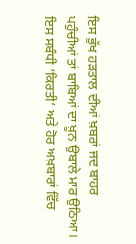ਇਸ ਭੁੱਖ ਹੜਤਾਲ ਦੀਆਂ ਖ਼ਬਰਾਂ ਜਦ ਬਾਹਰ ਪਹੁੰਚੀਆਂ ਤਾਂ ਬਾਬਿਆਂ ਦਾ ਖ਼ੂਨ ਉਬਾਲੇ ਮਾਰ ਉਠਿਆ। ਇਸ ਸਬੰਧੀ ‘ਕਿਰਤੀ’ ਅਤੇ ਹੋਰ ਅਖ਼ਬਾਰਾਂ ਵਿੱਚ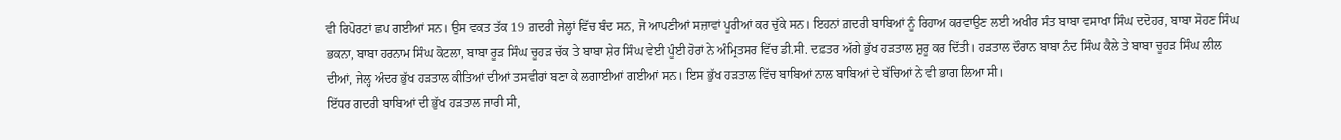ਵੀ ਰਿਪੋਰਟਾਂ ਛਪ ਗਈਆਂ ਸਨ। ਉਸ ਵਕਤ ਤੱਕ 19 ਗ਼ਦਰੀ ਜੇਲ੍ਹਾਂ ਵਿੱਚ ਬੰਦ ਸਨ, ਜੋ ਆਪਣੀਆਂ ਸਜ਼ਾਵਾਂ ਪੂਰੀਆਂ ਕਰ ਚੁੱਕੇ ਸਨ। ਇਹਨਾਂ ਗ਼ਦਰੀ ਬਾਬਿਆਂ ਨੂੰ ਰਿਹਾਅ ਕਰਵਾਉਣ ਲਈ ਅਖੀਰ ਸੰਤ ਬਾਬਾ ਵਸਾਖਾ ਸਿੰਘ ਦਦੋਹਰ, ਬਾਬਾ ਸੋਹਣ ਸਿੰਘ ਭਕਨਾ, ਬਾਬਾ ਹਰਨਾਮ ਸਿੰਘ ਕੋਟਲਾ, ਬਾਬਾ ਰੂੜ ਸਿੰਘ ਚੂਹੜ ਚੱਕ ਤੇ ਬਾਬਾ ਸ਼ੇਰ ਸਿੰਘ ਵੇਈ ਪੂੰਈ ਹੋਰਾਂ ਨੇ ਅੰਮ੍ਰਿਤਸਰ ਵਿੱਚ ਡੀ.ਸੀ. ਦਫ਼ਤਰ ਅੱਗੇ ਭੁੱਖ ਹੜਤਾਲ ਸ਼ੁਰੂ ਕਰ ਦਿੱਤੀ। ਹੜਤਾਲ ਦੌਰਾਨ ਬਾਬਾ ਨੰਦ ਸਿੰਘ ਕੈਲੇ ਤੇ ਬਾਬਾ ਚੂਹੜ ਸਿੰਘ ਲੀਲ ਦੀਆਂ, ਜੇਲ੍ਹ ਅੰਦਰ ਭੁੱਖ ਹੜਤਾਲ ਕੀਤਿਆਂ ਦੀਆਂ ਤਸਵੀਰਾਂ ਬਣਾ ਕੇ ਲਗਾਈਆਂ ਗਈਆਂ ਸਨ। ਇਸ ਭੁੱਖ ਹੜਤਾਲ ਵਿੱਚ ਬਾਬਿਆਂ ਨਾਲ ਬਾਬਿਆਂ ਦੇ ਬੱਚਿਆਂ ਨੇ ਵੀ ਭਾਗ ਲਿਆ ਸੀ।
ਇੱਧਰ ਗਦਰੀ ਬਾਬਿਆਂ ਦੀ ਭੁੱਖ ਹੜਤਾਲ ਜਾਰੀ ਸੀ,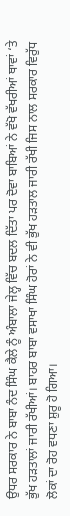ਉਧਰ ਸਰਕਾਰ ਨੇ ਬਾਬਾ ਨੰਦ ਸਿੰਘ ਕੈਲੇ ਨੂੰ ਅੰਬਾਲਾ ਜੇਲ੍ਹ ਵਿੱਚ ਬਦਲ ਦਿੱਤਾ ਪਰ ਦੋਵਾ ਬਾਬਿਆਂ ਨੇ ਵੱਖੋ ਵੱਖਰੀਆਂ ਥਾਵਾਂ ‘ਤੇ ਭੁੱਖ ਹੜਤਾਲਾਂ ਜਾਰੀ ਰੱਖੀਆਂ। ਬਾਹਰ ਬਾਬਾ ਵਸਾਖਾ ਸਿੰਘ ਹੋਰਾਂ ਨੇ ਵੀ ਭੁੱਖ ਹੜਤਾਲ ਜਾਰੀ ਰੱਖੀ ਜਿਸ ਨਾਲ ਸਰਕਾਰ ਵਿਰੁੱਧ ਲੋਕਾਂ ਦਾ ਰੋਹ ਵਧਣਾ ਸ਼ੁਰੂ ਹੋ ਗਿਆ।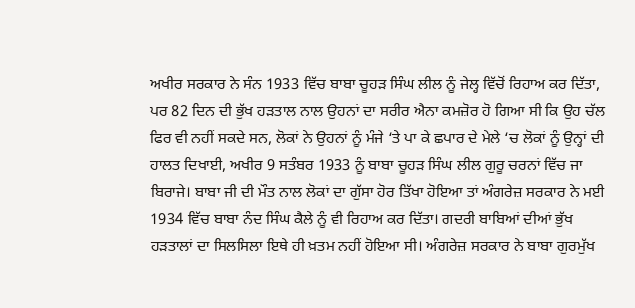ਅਖੀਰ ਸਰਕਾਰ ਨੇ ਸੰਨ 1933 ਵਿੱਚ ਬਾਬਾ ਚੂਹੜ ਸਿੰਘ ਲੀਲ ਨੂੰ ਜੇਲ੍ਹ ਵਿੱਚੋਂ ਰਿਹਾਅ ਕਰ ਦਿੱਤਾ, ਪਰ 82 ਦਿਨ ਦੀ ਭੁੱਖ ਹੜਤਾਲ ਨਾਲ ਉਹਨਾਂ ਦਾ ਸਰੀਰ ਐਨਾ ਕਮਜ਼ੋਰ ਹੋ ਗਿਆ ਸੀ ਕਿ ਉਹ ਚੱਲ ਫਿਰ ਵੀ ਨਹੀਂ ਸਕਦੇ ਸਨ, ਲੋਕਾਂ ਨੇ ਉਹਨਾਂ ਨੂੰ ਮੰਜੇ ‘ਤੇ ਪਾ ਕੇ ਛਪਾਰ ਦੇ ਮੇਲੇ ‘ਚ ਲੋਕਾਂ ਨੂੰ ਉਨ੍ਹਾਂ ਦੀ ਹਾਲਤ ਦਿਖਾਈ, ਅਖੀਰ 9 ਸਤੰਬਰ 1933 ਨੂੰ ਬਾਬਾ ਚੂਹੜ ਸਿੰਘ ਲੀਲ ਗੁਰੂ ਚਰਨਾਂ ਵਿੱਚ ਜਾ ਬਿਰਾਜੇ। ਬਾਬਾ ਜੀ ਦੀ ਮੌਤ ਨਾਲ ਲੋਕਾਂ ਦਾ ਗੁੱਸਾ ਹੋਰ ਤਿੱਖਾ ਹੋਇਆ ਤਾਂ ਅੰਗਰੇਜ਼ ਸਰਕਾਰ ਨੇ ਮਈ 1934 ਵਿੱਚ ਬਾਬਾ ਨੰਦ ਸਿੰਘ ਕੈਲੇ ਨੂੰ ਵੀ ਰਿਹਾਅ ਕਰ ਦਿੱਤਾ। ਗਦਰੀ ਬਾਬਿਆਂ ਦੀਆਂ ਭੁੱਖ ਹੜਤਾਲਾਂ ਦਾ ਸਿਲਸਿਲਾ ਇਥੇ ਹੀ ਖ਼ਤਮ ਨਹੀਂ ਹੋਇਆ ਸੀ। ਅੰਗਰੇਜ਼ ਸਰਕਾਰ ਨੇ ਬਾਬਾ ਗੁਰਮੁੱਖ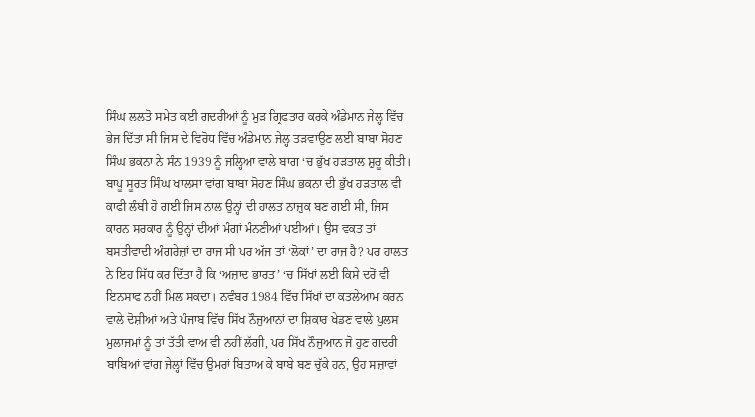ਸਿੰਘ ਲਲਤੋ ਸਮੇਤ ਕਈ ਗਦਰੀਆਂ ਨੂੰ ਮੁੜ ਗ੍ਰਿਫਤਾਰ ਕਰਕੇ ਅੰਡੇਮਾਨ ਜੇਲ੍ਹ ਵਿੱਚ ਭੇਜ ਦਿੱਤਾ ਸੀ ਜਿਸ ਦੇ ਵਿਰੋਧ ਵਿੱਚ ਅੰਡੇਮਾਨ ਜੇਲ੍ਹ ਤੜਵਾਉਣ ਲਈ ਬਾਬਾ ਸੋਹਣ ਸਿੰਘ ਭਕਨਾ ਨੇ ਸੰਨ 1939 ਨੂੰ ਜਲ੍ਹਿਆ ਵਾਲੇ ਬਾਗ ‘ਚ ਭੁੱਖ ਹੜਤਾਲ ਸ਼ੁਰੂ ਕੀਤੀ। ਬਾਪੂ ਸੂਰਤ ਸਿੰਘ ਖਾਲਸਾ ਵਾਂਗ ਬਾਬਾ ਸੋਹਣ ਸਿੰਘ ਭਕਨਾ ਦੀ ਭੁੱਖ ਹੜਤਾਲ ਵੀ ਕਾਫੀ ਲੰਬੀ ਹੋ ਗਈ ਜਿਸ ਨਾਲ ਉਨ੍ਹਾਂ ਦੀ ਹਾਲਤ ਨਾਜ਼ੁਕ ਬਣ ਗਈ ਸੀ, ਜਿਸ ਕਾਰਨ ਸਰਕਾਰ ਨੂੰ ਉਨ੍ਹਾਂ ਦੀਆਂ ਮੰਗਾਂ ਮੰਨਣੀਆਂ ਪਈਆਂ। ਉਸ ਵਕਤ ਤਾਂ ਬਸਤੀਵਾਦੀ ਅੰਗਰੇਜ਼ਾਂ ਦਾ ਰਾਜ ਸੀ ਪਰ ਅੱਜ ਤਾਂ ‘ਲੋਕਾਂ’ ਦਾ ਰਾਜ ਹੈ? ਪਰ ਹਾਲਤ ਨੇ ਇਹ ਸਿੱਧ ਕਰ ਦਿੱਤਾ ਹੈ ਕਿ ‘ਅਜ਼ਾਦ ਭਾਰਤ’ ‘ਚ ਸਿੱਖਾਂ ਲਈ ਕਿਸੇ ਦਰੋਂ ਵੀ ਇਨਸਾਫ ਨਹੀਂ ਮਿਲ ਸਕਦਾ। ਨਵੰਬਰ 1984 ਵਿੱਚ ਸਿੱਖਾਂ ਦਾ ਕਤਲੇਆਮ ਕਰਨ ਵਾਲੇ ਦੋਸ਼ੀਆਂ ਅਤੇ ਪੰਜਾਬ ਵਿੱਚ ਸਿੱਖ ਨੌਜੁਆਨਾਂ ਦਾ ਸ਼ਿਕਾਰ ਖੇਡਣ ਵਾਲੇ ਪੁਲਸ ਮੁਲਾਜਮਾਂ ਨੂੰ ਤਾਂ ਤੱਤੀ ਵਾਅ ਵੀ ਨਹੀਂ ਲੱਗੀ, ਪਰ ਸਿੱਖ ਨੌਜੁਆਨ ਜੋ ਹੁਣ ਗਦਰੀ ਬਾਬਿਆਂ ਵਾਂਗ ਜੇਲ੍ਹਾਂ ਵਿੱਚ ਉਮਰਾਂ ਬਿਤਾਅ ਕੇ ਬਾਬੇ ਬਣ ਚੁੱਕੇ ਹਨ, ਉਹ ਸਜ਼ਾਵਾਂ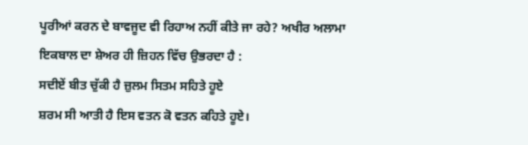ਪੂਰੀਆਂ ਕਰਨ ਦੇ ਬਾਵਜੂਦ ਵੀ ਰਿਹਾਅ ਨਹੀਂ ਕੀਤੇ ਜਾ ਰਹੇ? ਅਖੀਰ ਅਲਾਮਾ ਇਕਬਾਲ ਦਾ ਸ਼ੇਅਰ ਹੀ ਜ਼ਿਹਨ ਵਿੱਚ ਉਭਰਦਾ ਹੈ :
ਸਦੀਏਂ ਬੀਤ ਚੁੱਕੀ ਹੈ ਜ਼ੁਲਮ ਸਿਤਮ ਸਹਿਤੇ ਹੂਏ
ਸ਼ਰਮ ਸੀ ਆਤੀ ਹੈ ਇਸ ਵਤਨ ਕੋ ਵਤਨ ਕਹਿਤੇ ਹੂਏ।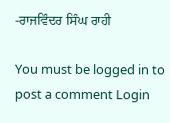-ਰਾਜਵਿੰਦਰ ਸਿੰਘ ਰਾਹੀ

You must be logged in to post a comment Login